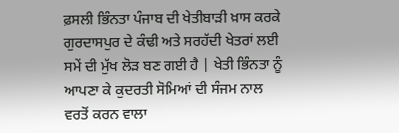ਫ਼ਸਲੀ ਭਿੰਨਤਾ ਪੰਜਾਬ ਦੀ ਖੇਤੀਬਾੜੀ ਖ਼ਾਸ ਕਰਕੇ ਗੁਰਦਾਸਪੁਰ ਦੇ ਕੰਢੀ ਅਤੇ ਸਰਹੱਦੀ ਖੇਤਰਾਂ ਲਈ ਸਮੇਂ ਦੀ ਮੁੱਖ ਲੋੜ ਬਣ ਗਈ ਹੈ | ਖੇਤੀ ਭਿੰਨਤਾ ਨੂੰ ਆਪਣਾ ਕੇ ਕੁਦਰਤੀ ਸੋਮਿਆਂ ਦੀ ਸੰਜਮ ਨਾਲ ਵਰਤੋਂ ਕਰਨ ਵਾਲਾ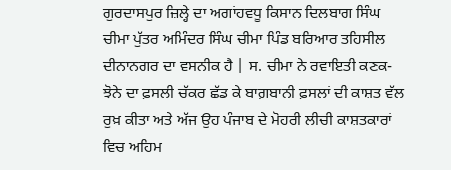ਗੁਰਦਾਸਪੁਰ ਜ਼ਿਲ੍ਹੇ ਦਾ ਅਗਾਂਹਵਧੂ ਕਿਸਾਨ ਦਿਲਬਾਗ ਸਿੰਘ ਚੀਮਾ ਪੁੱਤਰ ਅਮਿੰਦਰ ਸਿੰਘ ਚੀਮਾ ਪਿੰਡ ਬਰਿਆਰ ਤਹਿਸੀਲ ਦੀਨਾਨਗਰ ਦਾ ਵਸਨੀਕ ਹੈ | ਸ. ਚੀਮਾ ਨੇ ਰਵਾਇਤੀ ਕਣਕ-ਝੋਨੇ ਦਾ ਫ਼ਸਲੀ ਚੱਕਰ ਛੱਡ ਕੇ ਬਾਗ਼ਬਾਨੀ ਫ਼ਸਲਾਂ ਦੀ ਕਾਸ਼ਤ ਵੱਲ ਰੁਖ਼ ਕੀਤਾ ਅਤੇ ਅੱਜ ਉਹ ਪੰਜਾਬ ਦੇ ਮੋਹਰੀ ਲੀਚੀ ਕਾਸ਼ਤਕਾਰਾਂ ਵਿਚ ਅਹਿਮ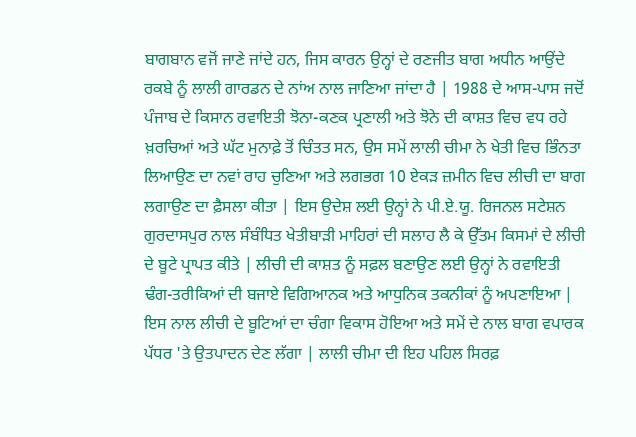ਬਾਗਬਾਨ ਵਜੋਂ ਜਾਣੇ ਜਾਂਦੇ ਹਨ, ਜਿਸ ਕਾਰਨ ਉਨ੍ਹਾਂ ਦੇ ਰਣਜੀਤ ਬਾਗ ਅਧੀਨ ਆਉਂਦੇ ਰਕਬੇ ਨੂੰ ਲਾਲੀ ਗਾਰਡਨ ਦੇ ਨਾਂਅ ਨਾਲ ਜਾਣਿਆ ਜਾਂਦਾ ਹੈ | 1988 ਦੇ ਆਸ-ਪਾਸ ਜਦੋਂ ਪੰਜਾਬ ਦੇ ਕਿਸਾਨ ਰਵਾਇਤੀ ਝੋਨਾ-ਕਣਕ ਪ੍ਰਣਾਲੀ ਅਤੇ ਝੋਨੇ ਦੀ ਕਾਸ਼ਤ ਵਿਚ ਵਧ ਰਹੇ ਖ਼ਰਚਿਆਂ ਅਤੇ ਘੱਟ ਮੁਨਾਫ਼ੇ ਤੋਂ ਚਿੰਤਤ ਸਨ, ਉਸ ਸਮੇਂ ਲਾਲੀ ਚੀਮਾ ਨੇ ਖੇਤੀ ਵਿਚ ਭਿੰਨਤਾ ਲਿਆਉਣ ਦਾ ਨਵਾਂ ਰਾਹ ਚੁਣਿਆ ਅਤੇ ਲਗਭਗ 10 ਏਕੜ ਜ਼ਮੀਨ ਵਿਚ ਲੀਚੀ ਦਾ ਬਾਗ ਲਗਾਉਣ ਦਾ ਫ਼ੈਸਲਾ ਕੀਤਾ | ਇਸ ਉਦੇਸ਼ ਲਈ ਉਨ੍ਹਾਂ ਨੇ ਪੀ.ਏ.ਯੂ. ਰਿਜਨਲ ਸਟੇਸ਼ਨ ਗੁਰਦਾਸਪੁਰ ਨਾਲ ਸੰਬੰਧਿਤ ਖੇਤੀਬਾੜੀ ਮਾਹਿਰਾਂ ਦੀ ਸਲਾਹ ਲੈ ਕੇ ਉੱਤਮ ਕਿਸਮਾਂ ਦੇ ਲੀਚੀ ਦੇ ਬੂਟੇ ਪ੍ਰਾਪਤ ਕੀਤੇ | ਲੀਚੀ ਦੀ ਕਾਸ਼ਤ ਨੂੰ ਸਫ਼ਲ ਬਣਾਉਣ ਲਈ ਉਨ੍ਹਾਂ ਨੇ ਰਵਾਇਤੀ ਢੰਗ-ਤਰੀਕਿਆਂ ਦੀ ਬਜਾਏ ਵਿਗਿਆਨਕ ਅਤੇ ਆਧੁਨਿਕ ਤਕਨੀਕਾਂ ਨੂੰ ਅਪਣਾਇਆ | ਇਸ ਨਾਲ ਲੀਚੀ ਦੇ ਬੂਟਿਆਂ ਦਾ ਚੰਗਾ ਵਿਕਾਸ ਹੋਇਆ ਅਤੇ ਸਮੇਂ ਦੇ ਨਾਲ ਬਾਗ ਵਪਾਰਕ ਪੱਧਰ 'ਤੇ ਉਤਪਾਦਨ ਦੇਣ ਲੱਗਾ | ਲਾਲੀ ਚੀਮਾ ਦੀ ਇਹ ਪਹਿਲ ਸਿਰਫ਼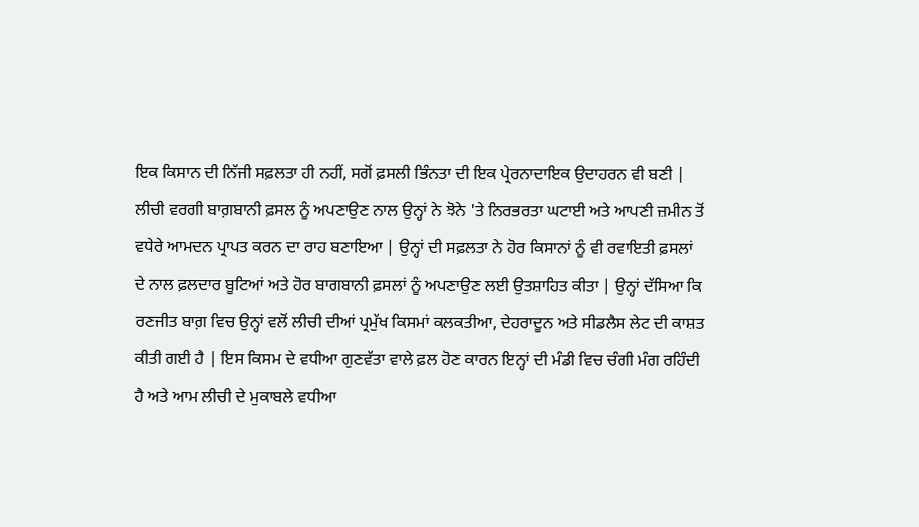ਇਕ ਕਿਸਾਨ ਦੀ ਨਿੱਜੀ ਸਫ਼ਲਤਾ ਹੀ ਨਹੀਂ, ਸਗੋਂ ਫ਼ਸਲੀ ਭਿੰਨਤਾ ਦੀ ਇਕ ਪ੍ਰੇਰਨਾਦਾਇਕ ਉਦਾਹਰਨ ਵੀ ਬਣੀ | ਲੀਚੀ ਵਰਗੀ ਬਾਗ਼ਬਾਨੀ ਫ਼ਸਲ ਨੂੰ ਅਪਣਾਉਣ ਨਾਲ ਉਨ੍ਹਾਂ ਨੇ ਝੋਨੇ 'ਤੇ ਨਿਰਭਰਤਾ ਘਟਾਈ ਅਤੇ ਆਪਣੀ ਜ਼ਮੀਨ ਤੋਂ ਵਧੇਰੇ ਆਮਦਨ ਪ੍ਰਾਪਤ ਕਰਨ ਦਾ ਰਾਹ ਬਣਾਇਆ | ਉਨ੍ਹਾਂ ਦੀ ਸਫ਼ਲਤਾ ਨੇ ਹੋਰ ਕਿਸਾਨਾਂ ਨੂੰ ਵੀ ਰਵਾਇਤੀ ਫ਼ਸਲਾਂ ਦੇ ਨਾਲ ਫ਼ਲਦਾਰ ਬੂਟਿਆਂ ਅਤੇ ਹੋਰ ਬਾਗਬਾਨੀ ਫ਼ਸਲਾਂ ਨੂੰ ਅਪਣਾਉਣ ਲਈ ਉਤਸ਼ਾਹਿਤ ਕੀਤਾ | ਉਨ੍ਹਾਂ ਦੱਸਿਆ ਕਿ ਰਣਜੀਤ ਬਾਗ਼ ਵਿਚ ਉਨ੍ਹਾਂ ਵਲੋਂ ਲੀਚੀ ਦੀਆਂ ਪ੍ਰਮੁੱਖ ਕਿਸਮਾਂ ਕਲਕਤੀਆ, ਦੇਹਰਾਦੂਨ ਅਤੇ ਸੀਡਲੈਸ ਲੇਟ ਦੀ ਕਾਸ਼ਤ ਕੀਤੀ ਗਈ ਹੈ | ਇਸ ਕਿਸਮ ਦੇ ਵਧੀਆ ਗੁਣਵੱਤਾ ਵਾਲੇ ਫ਼ਲ ਹੋਣ ਕਾਰਨ ਇਨ੍ਹਾਂ ਦੀ ਮੰਡੀ ਵਿਚ ਚੰਗੀ ਮੰਗ ਰਹਿੰਦੀ ਹੈ ਅਤੇ ਆਮ ਲੀਚੀ ਦੇ ਮੁਕਾਬਲੇ ਵਧੀਆ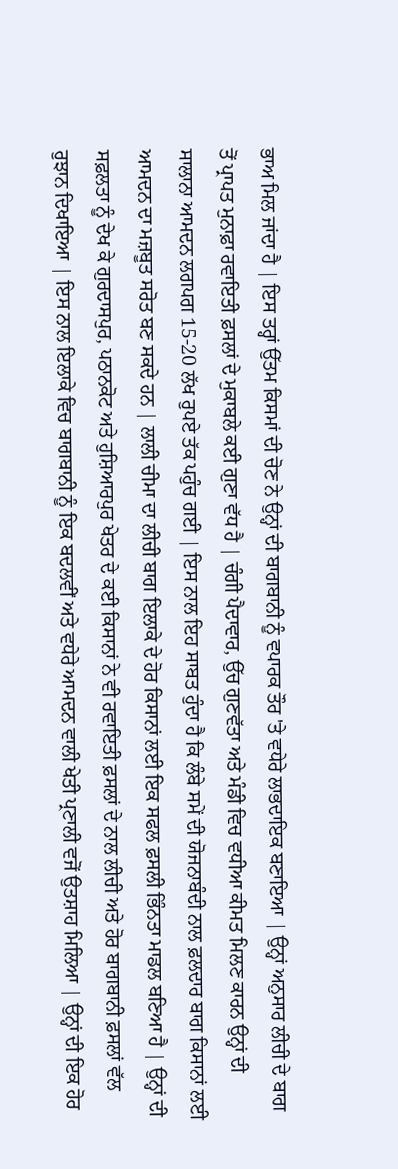ਭਾਅ ਮਿਲ ਜਾਂਦਾ ਹੈ | ਇਸ ਤਰ੍ਹਾਂ ਉੱਤਮ ਕਿਸਮਾਂ ਦੀ ਚੋਣ ਨੇ ਉਨ੍ਹਾਂ ਦੀ ਬਾਗਬਾਨੀ ਨੂੰ ਵਪਾਰਕ ਤੌਰ 'ਤੇ ਵਧੇਰੇ ਲਾਭਦਾਇਕ ਬਣਾਇਆ | ਉਨ੍ਹਾਂ ਅਨੁਸਾਰ ਲੀਚੀ ਦੇ ਬਾਗ ਤੋਂ ਪ੍ਰਾਪਤ ਮੁਨਾਫ਼ਾ ਰਵਾਇਤੀ ਫ਼ਸਲਾਂ ਦੇ ਮੁਕਾਬਲੇ ਕਈ ਗੁਣਾ ਵੱਧ ਹੈ | ਚੰਗੀ ਪੈਦਾਵਾਰ, ਉੱਚ ਗੁਣਵੱਤਾ ਅਤੇ ਮੰਡੀ ਵਿਚ ਵਧੀਆ ਕੀਮਤ ਮਿਲਣ ਕਾਰਨ ਉਨ੍ਹਾਂ ਦੀ ਸਾਲਾਨਾ ਆਮਦਨ ਲਗਪਗ 15-20 ਲੱਖ ਰੁਪਏ ਤੱਕ ਪਹੁੰਚ ਗਈ | ਇਸ ਨਾਲ ਇਹ ਸਾਬਤ ਹੁੰਦਾ ਹੈ ਕਿ ਲੰਬੇ ਸਮੇਂ ਦੀ ਯੋਜਨਾਬੰਦੀ ਨਾਲ ਫ਼ਲਦਾਰ ਬਾਗ ਕਿਸਾਨਾਂ ਲਈ ਆਮਦਨ ਦਾ ਮਜ਼ਬੂਤ ਸਰੋਤ ਬਣ ਸਕਦੇ ਹਨ | ਲਾਲੀ ਚੀਮਾ ਦਾ ਲੀਚੀ ਬਾਗ ਇਲਾਕੇ ਦੇ ਹੋਰ ਕਿਸਾਨਾਂ ਲਈ ਇਕ ਸਫਲ ਫ਼ਸਲੀ ਭਿੰਨਤਾ ਮਾਡਲ ਬਣਿਆ ਹੈ | ਉਨ੍ਹਾਂ ਦੀ ਸਫ਼ਲਤਾ ਨੂੰ ਦੇਖ ਕੇ ਗੁਰਦਾਸਪੁਰ, ਪਠਾਨਕੋਟ ਅਤੇ ਹੁਸ਼ਿਆਰਪੁਰ ਖੇਤਰ ਦੇ ਕਈ ਕਿਸਾਨਾਂ ਨੇ ਵੀ ਰਵਾਇਤੀ ਫ਼ਸਲਾਂ ਦੇ ਨਾਲ ਲੀਚੀ ਅਤੇ ਹੋਰ ਬਾਗਬਾਨੀ ਫ਼ਸਲਾਂ ਵੱਲ ਰੁਝਾਨ ਦਿਖਾਇਆ | ਇਸ ਨਾਲ ਇਲਾਕੇ ਵਿਚ ਬਾਗਬਾਨੀ ਨੂੰ ਇਕ ਬਦਲਵੀਂ ਅਤੇ ਵਧੇਰੇ ਆਮਦਨ ਵਾਲੀ ਖੇਤੀ ਪ੍ਰਣਾਲੀ ਵਜੋਂ ਉਤਸ਼ਾਹ ਮਿਲਿਆ | ਉਨ੍ਹਾਂ ਦੀ ਇਕ ਹੋਰ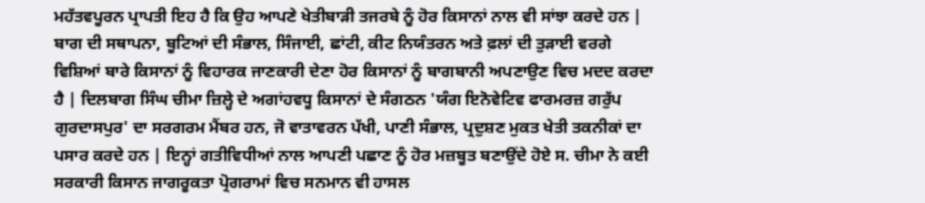ਮਹੱਤਵਪੂਰਨ ਪ੍ਰਾਪਤੀ ਇਹ ਹੈ ਕਿ ਉਹ ਆਪਣੇ ਖੇਤੀਬਾੜੀ ਤਜਰਬੇ ਨੂੰ ਹੋਰ ਕਿਸਾਨਾਂ ਨਾਲ ਵੀ ਸਾਂਝਾ ਕਰਦੇ ਹਨ | ਬਾਗ ਦੀ ਸਥਾਪਨਾ, ਬੂਟਿਆਂ ਦੀ ਸੰਭਾਲ, ਸਿੰਜਾਈ, ਛਾਂਟੀ, ਕੀਟ ਨਿਯੰਤਰਨ ਅਤੇ ਫ਼ਲਾਂ ਦੀ ਤੁੜਾਈ ਵਰਗੇ ਵਿਸ਼ਿਆਂ ਬਾਰੇ ਕਿਸਾਨਾਂ ਨੂੰ ਵਿਹਾਰਕ ਜਾਣਕਾਰੀ ਦੇਣਾ ਹੋਰ ਕਿਸਾਨਾਂ ਨੂੰ ਬਾਗਬਾਨੀ ਅਪਣਾਉਣ ਵਿਚ ਮਦਦ ਕਰਦਾ ਹੈ | ਦਿਲਬਾਗ ਸਿੰਘ ਚੀਮਾ ਜ਼ਿਲ੍ਹੇ ਦੇ ਅਗਾਂਹਵਧੂ ਕਿਸਾਨਾਂ ਦੇ ਸੰਗਠਨ 'ਯੰਗ ਇਨੋਵੇਟਿਵ ਫਾਰਮਰਜ਼ ਗਰੁੱਪ ਗੁਰਦਾਸਪੁਰ' ਦਾ ਸਰਗਰਮ ਮੈਂਬਰ ਹਨ, ਜੋ ਵਾਤਾਵਰਨ ਪੱਖੀ, ਪਾਣੀ ਸੰਭਾਲ, ਪ੍ਰਦੁਸ਼ਣ ਮੁਕਤ ਖੇਤੀ ਤਕਨੀਕਾਂ ਦਾ ਪਸਾਰ ਕਰਦੇ ਹਨ | ਇਨ੍ਹਾਂ ਗਤੀਵਿਧੀਆਂ ਨਾਲ ਆਪਣੀ ਪਛਾਣ ਨੂੰ ਹੋਰ ਮਜ਼ਬੂਤ ਬਣਾਉਂਦੇ ਹੋਏ ਸ. ਚੀਮਾ ਨੇ ਕਈ ਸਰਕਾਰੀ ਕਿਸਾਨ ਜਾਗਰੂਕਤਾ ਪ੍ਰੋਗਰਾਮਾਂ ਵਿਚ ਸਨਮਾਨ ਵੀ ਹਾਸਲ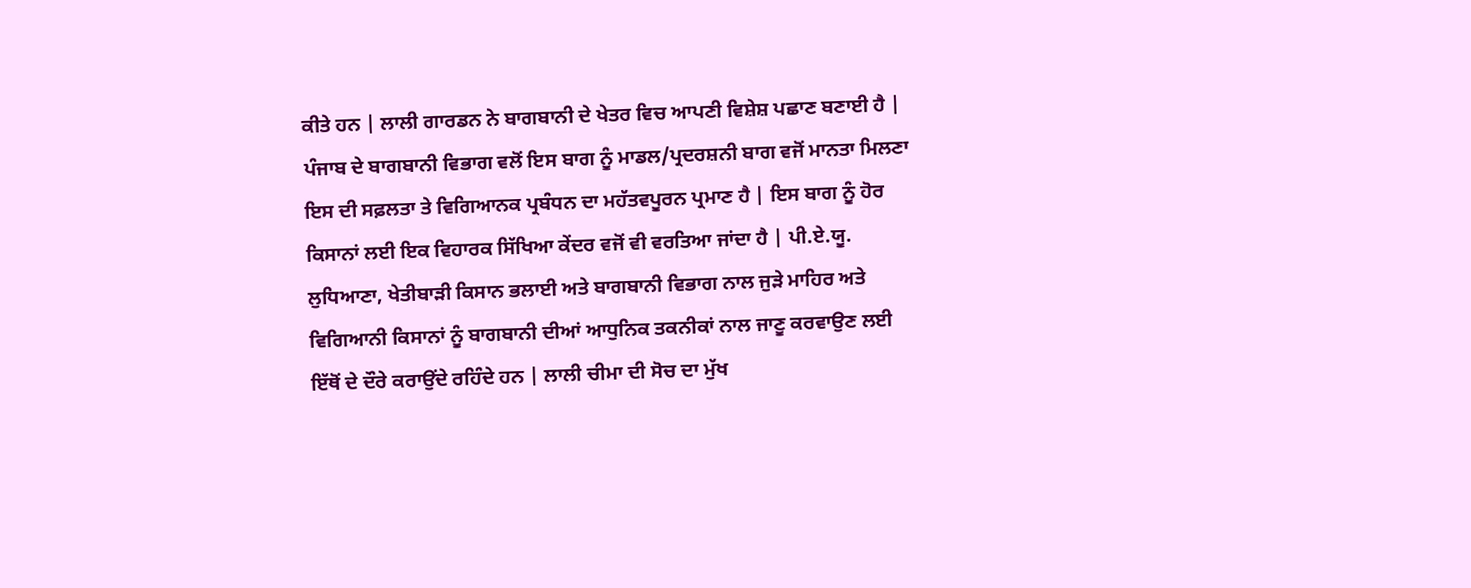ਕੀਤੇ ਹਨ | ਲਾਲੀ ਗਾਰਡਨ ਨੇ ਬਾਗਬਾਨੀ ਦੇ ਖੇਤਰ ਵਿਚ ਆਪਣੀ ਵਿਸ਼ੇਸ਼ ਪਛਾਣ ਬਣਾਈ ਹੈ | ਪੰਜਾਬ ਦੇ ਬਾਗਬਾਨੀ ਵਿਭਾਗ ਵਲੋਂ ਇਸ ਬਾਗ ਨੂੰ ਮਾਡਲ/ਪ੍ਰਦਰਸ਼ਨੀ ਬਾਗ ਵਜੋਂ ਮਾਨਤਾ ਮਿਲਣਾ ਇਸ ਦੀ ਸਫ਼ਲਤਾ ਤੇ ਵਿਗਿਆਨਕ ਪ੍ਰਬੰਧਨ ਦਾ ਮਹੱਤਵਪੂਰਨ ਪ੍ਰਮਾਣ ਹੈ | ਇਸ ਬਾਗ ਨੂੰ ਹੋਰ ਕਿਸਾਨਾਂ ਲਈ ਇਕ ਵਿਹਾਰਕ ਸਿੱਖਿਆ ਕੇਂਦਰ ਵਜੋਂ ਵੀ ਵਰਤਿਆ ਜਾਂਦਾ ਹੈ | ਪੀ.ਏ.ਯੂ. ਲੁਧਿਆਣਾ, ਖੇਤੀਬਾੜੀ ਕਿਸਾਨ ਭਲਾਈ ਅਤੇ ਬਾਗਬਾਨੀ ਵਿਭਾਗ ਨਾਲ ਜੁੜੇ ਮਾਹਿਰ ਅਤੇ ਵਿਗਿਆਨੀ ਕਿਸਾਨਾਂ ਨੂੰ ਬਾਗਬਾਨੀ ਦੀਆਂ ਆਧੁਨਿਕ ਤਕਨੀਕਾਂ ਨਾਲ ਜਾਣੂ ਕਰਵਾਉਣ ਲਈ ਇੱਥੋਂ ਦੇ ਦੌਰੇ ਕਰਾਉਂਦੇ ਰਹਿੰਦੇ ਹਨ | ਲਾਲੀ ਚੀਮਾ ਦੀ ਸੋਚ ਦਾ ਮੁੱਖ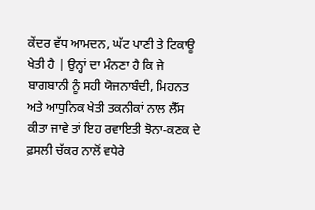ਕੇਂਦਰ ਵੱਧ ਆਮਦਨ, ਘੱਟ ਪਾਣੀ ਤੇ ਟਿਕਾਊ ਖੇਤੀ ਹੈ | ਉਨ੍ਹਾਂ ਦਾ ਮੰਨਣਾ ਹੈ ਕਿ ਜੇ ਬਾਗਬਾਨੀ ਨੂੰ ਸਹੀ ਯੋਜਨਾਬੰਦੀ, ਮਿਹਨਤ ਅਤੇ ਆਧੁਨਿਕ ਖੇਤੀ ਤਕਨੀਕਾਂ ਨਾਲ ਲੈੱਸ ਕੀਤਾ ਜਾਵੇ ਤਾਂ ਇਹ ਰਵਾਇਤੀ ਝੋਨਾ-ਕਣਕ ਦੇ ਫ਼ਸਲੀ ਚੱਕਰ ਨਾਲੋਂ ਵਧੇਰੇ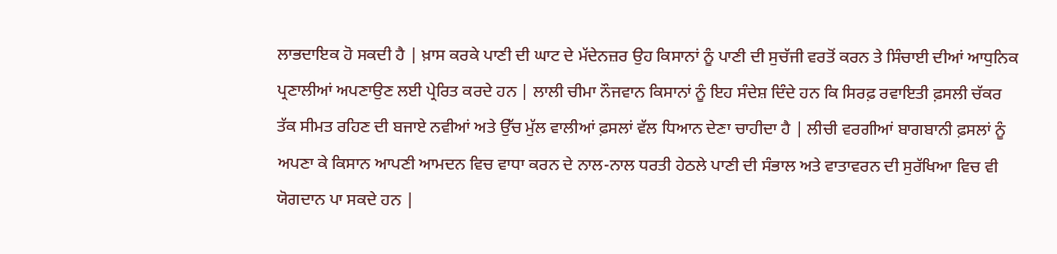ਲਾਭਦਾਇਕ ਹੋ ਸਕਦੀ ਹੈ | ਖ਼ਾਸ ਕਰਕੇ ਪਾਣੀ ਦੀ ਘਾਟ ਦੇ ਮੱਦੇਨਜ਼ਰ ਉਹ ਕਿਸਾਨਾਂ ਨੂੰ ਪਾਣੀ ਦੀ ਸੁਚੱਜੀ ਵਰਤੋਂ ਕਰਨ ਤੇ ਸਿੰਚਾਈ ਦੀਆਂ ਆਧੁਨਿਕ ਪ੍ਰਣਾਲੀਆਂ ਅਪਣਾਉਣ ਲਈ ਪ੍ਰੇਰਿਤ ਕਰਦੇ ਹਨ | ਲਾਲੀ ਚੀਮਾ ਨੌਜਵਾਨ ਕਿਸਾਨਾਂ ਨੂੰ ਇਹ ਸੰਦੇਸ਼ ਦਿੰਦੇ ਹਨ ਕਿ ਸਿਰਫ਼ ਰਵਾਇਤੀ ਫ਼ਸਲੀ ਚੱਕਰ ਤੱਕ ਸੀਮਤ ਰਹਿਣ ਦੀ ਬਜਾਏ ਨਵੀਆਂ ਅਤੇ ਉੱਚ ਮੁੱਲ ਵਾਲੀਆਂ ਫ਼ਸਲਾਂ ਵੱਲ ਧਿਆਨ ਦੇਣਾ ਚਾਹੀਦਾ ਹੈ | ਲੀਚੀ ਵਰਗੀਆਂ ਬਾਗਬਾਨੀ ਫ਼ਸਲਾਂ ਨੂੰ ਅਪਣਾ ਕੇ ਕਿਸਾਨ ਆਪਣੀ ਆਮਦਨ ਵਿਚ ਵਾਧਾ ਕਰਨ ਦੇ ਨਾਲ-ਨਾਲ ਧਰਤੀ ਹੇਠਲੇ ਪਾਣੀ ਦੀ ਸੰਭਾਲ ਅਤੇ ਵਾਤਾਵਰਨ ਦੀ ਸੁਰੱਖਿਆ ਵਿਚ ਵੀ ਯੋਗਦਾਨ ਪਾ ਸਕਦੇ ਹਨ |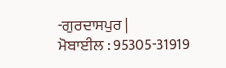-ਗੁਰਦਾਸਪੁਰ |
ਮੋਬਾਈਲ : 95305-31919